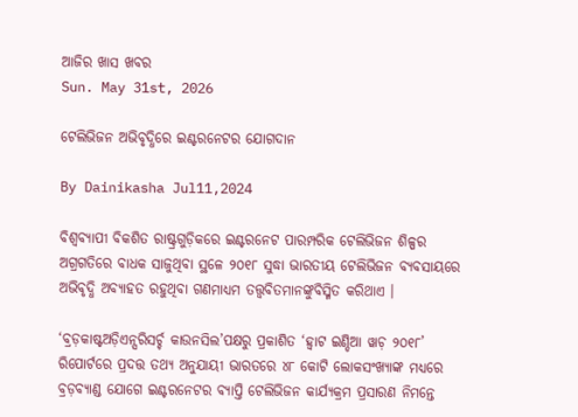ଆଜିର ଖାସ ଖବର
Sun. May 31st, 2026

ଟେଲିଭିଜନ ଅଭିବୃଦ୍ଧିରେ ଇଣ୍ଟରନେଟର ଯୋଗଦାନ

By Dainikasha Jul11,2024

ବିଶ୍ୱବ୍ୟାପୀ ବିକଶିତ ରାଷ୍ଟ୍ରଗୁଡ଼ିକରେ ଇଣ୍ଟରନେଟ ପାରମ୍ପରିକ ଟେଲିଭିଜନ ଶିଳ୍ପର ଅଗ୍ରଗତିରେ ବାଧକ ସାଜୁଥିବା ସ୍ଥଳେ ୨୦୧୮ ସୁଦ୍ଧା ଭାରତୀୟ ଟେଲିଭିଜନ ବ୍ୟବସାୟରେ ଅଭିବୃଦ୍ଧି ଅବ୍ୟାହତ ରହୁଥିବା ଗଣମାଧ୍ୟମ ତତ୍ତ୍ୱବିତମାନଙ୍କୁବିସ୍ମିତ କରିଥାଏ ।

‘ବ୍ରଡ଼କାଷ୍ଟଅଡ଼ିଏନ୍ସରିସର୍ଚ୍ଚ କାଉନସିଲ’ପକ୍ଷରୁ ପ୍ରକାଶିତ ‘ହ୍ୱାଟ ଇଣ୍ଡିଆ ୱାଚ଼ ୨୦୧୮’ ରିପୋର୍ଟରେ ପ୍ରଦତ୍ତ ତଥ୍ୟ ଅନୁଯାୟୀ ଭାରତରେ ୪୮ କୋଟି ଲୋକସଂଖ୍ୟାଙ୍କ ମଧ୍ୟରେ ବ୍ରଡ଼ବ୍ୟାଣ୍ଡ ଯୋଗେ ଇଣ୍ଟରନେଟର ବ୍ୟାପ୍ତି ଟେଲିଭିଜନ କାର୍ଯ୍ୟକ୍ରମ ପ୍ରସାରଣ ନିମନ୍ତେ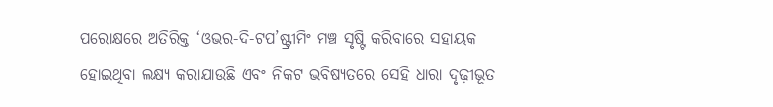ପରୋକ୍ଷରେ ଅତିରିକ୍ତ ‘ଓଭର-ଦି-ଟପ’ଷ୍ଟ୍ରୀମିଂ ମଞ୍ଚ ସୃଷ୍ଟି କରିବାରେ ସହାୟକ ହୋଇଥିବା ଲକ୍ଷ୍ୟ କରାଯାଉଛି ଏବଂ ନିକଟ ଭବିଷ୍ୟତରେ ସେହି ଧାରା ଦୃଢ଼ୀଭୂତ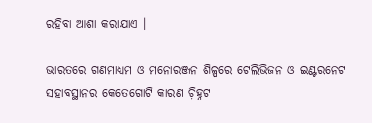ରହିବା ଆଶା କରାଯାଏ ।

ଭାରତରେ ଗଣମାଧ୍ୟମ ଓ ମନୋରଞ୍ଜନ ଶିଳ୍ପରେ ଟେଲିଭିଜନ ଓ ଇଣ୍ଟରନେଟ ସହାବସ୍ଥାନର କେତେଗୋଟି କାରଣ ଚ଼ିହ୍ନଟ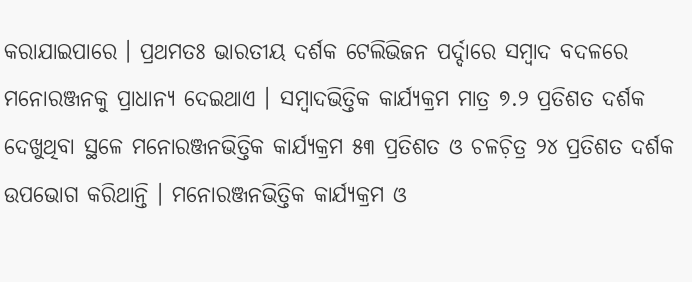କରାଯାଇପାରେ । ପ୍ରଥମତଃ ଭାରତୀୟ ଦର୍ଶକ ଟେଲିଭିଜନ ପର୍ଦ୍ଦାରେ ସମ୍ୱାଦ ବଦଳରେ ମନୋରଞ୍ଜନକୁ ପ୍ରାଧାନ୍ୟ ଦେଇଥାଏ । ସମ୍ୱାଦଭିତ୍ତିକ କାର୍ଯ୍ୟକ୍ରମ ମାତ୍ର ୭.୨ ପ୍ରତିଶତ ଦର୍ଶକ ଦେଖୁଥିବା ସ୍ଥଳେ ମନୋରଞ୍ଜନଭିତ୍ତିକ କାର୍ଯ୍ୟକ୍ରମ ୫୩ ପ୍ରତିଶତ ଓ ଚଳଚ଼ିତ୍ର ୨୪ ପ୍ରତିଶତ ଦର୍ଶକ ଉପଭୋଗ କରିଥାନ୍ତି । ମନୋରଞ୍ଜନଭିତ୍ତିକ କାର୍ଯ୍ୟକ୍ରମ ଓ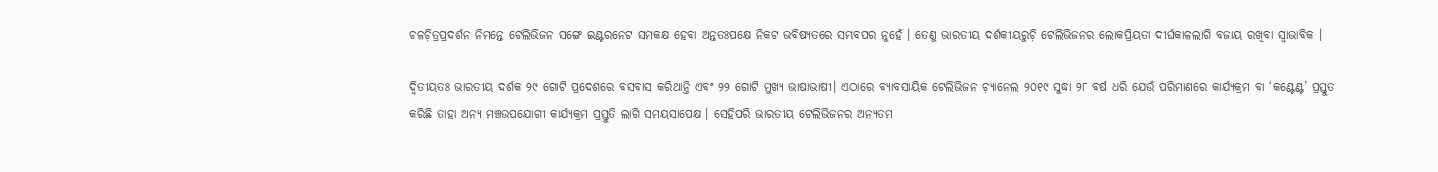ଚଳଚ଼ିତ୍ରପ୍ରଦର୍ଶନ ନିମନ୍ତେ ଟେଲିଭିଜନ ସଙ୍ଗେ ଇଣ୍ଟରନେଟ ସମକକ୍ଷ ହେବା ଅନ୍ତତଃପକ୍ଷେ ନିକଟ ଭବିଷ୍ୟତରେ ସମ୍ଭବପର ନୁହେଁ । ତେଣୁ ଭାରତୀୟ ଦର୍ଶକୀୟରୁଚ଼ି ଟେଲିଭିଜନର ଲୋକପ୍ରିୟତା ଦୀର୍ଘକାଳଲାଗି ବଜାୟ ରଖିବା ସ୍ୱାଭାବିକ ।

ଦ୍ୱିତୀୟତଃ ଭାରତୀୟ ଦର୍ଶକ ୨୯ ଗୋଟି ପ୍ରଦେଶରେ ବସବାସ କରିଥାନ୍ତି ଏବଂ ୨୨ ଗୋଟି ମୁଖ୍ୟ ଭାଷାଭାଷୀ। ଏଠାରେ ବ୍ୟାବସାୟିକ ଟେଲିଭିଜନ ଚ଼୍ୟାନେଲ ୨୦୧୯ ସୁଦ୍ଧା ୨୮ ବର୍ଷ ଧରି ଯେଉଁ ପରିମାଣରେ କାର୍ଯ୍ୟକ୍ରମ ବା ‘କଣ୍ଟେଣ୍ଟ’ ପ୍ରସ୍ତୁତ କରିଛି ତାହା ଅନ୍ୟ ମଞ୍ଚଉପଯୋଗୀ କାର୍ଯ୍ୟକ୍ରମ ପ୍ରସ୍ତୁତି ଲାଗି ସମୟସାପେକ୍ଷ । ସେହିପରି ଭାରତୀୟ ଟେଲିଭିଜନର ଅନ୍ୟତମ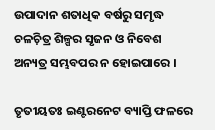ଉପାଦାନ ଶତାଧିକ ବର୍ଷରୁ ସମୃଦ୍ଧ ଚଳଚ଼ିତ୍ର ଶିଳ୍ପର ସୃଜନ ଓ ନିବେଶ ଅନ୍ୟତ୍ର ସମ୍ଭବପର ନ ହୋଇପାରେ ।

ତୃତୀୟତଃ ଇଣ୍ଟରନେଟ ବ୍ୟାପ୍ତି ଫଳରେ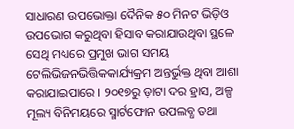ସାଧାରଣ ଉପଭୋକ୍ତା ଦୈନିକ ୫୦ ମିନଟ ଭିଡ଼ିଓ ଉପଭୋଗ କରୁଥିବା ହିସାବ କରାଯାଉଥିବା ସ୍ଥଳେ ସେଥି ମଧ୍ୟରେ ପ୍ରମୁଖ ଭାଗ ସମୟ ଟେଲିଭିଜନଭିତ୍ତିକକାର୍ଯ୍ୟକ୍ରମ ଅନ୍ତର୍ଭୁକ୍ତ ଥିବା ଆଶା କରାଯାଇପାରେ । ୨୦୧୭ରୁ ଡ଼ାଟା ଦର ହ୍ରାସ, ଅଳ୍ପ ମୂଲ୍ୟ ବିନିମୟରେ ସ୍ମାର୍ଟଫୋନ ଉପଲବ୍ଧ ତଥା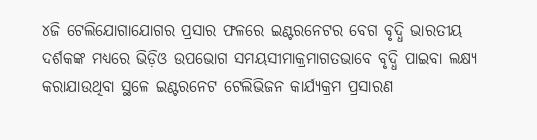୪ଜି ଟେଲିଯୋଗାଯୋଗର ପ୍ରସାର ଫଳରେ ଇଣ୍ଟରନେଟର ବେଗ ବୃଦ୍ଧି ଭାରତୀୟ ଦର୍ଶକଙ୍କ ମଧ୍ୟରେ ଭିଡ଼ିଓ ଉପଭୋଗ ସମୟସୀମାକ୍ରମାଗତଭାବେ ବୃଦ୍ଧି ପାଇବା ଲକ୍ଷ୍ୟ କରାଯାଉଥିବା ସ୍ଥଳେ ଇଣ୍ଟରନେଟ ଟେଲିଭିଜନ କାର୍ଯ୍ୟକ୍ରମ ପ୍ରସାରଣ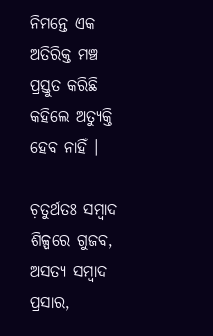ନିମନ୍ତେ ଏକ ଅତିରିକ୍ତ ମଞ୍ଚ ପ୍ରସ୍ତୁତ କରିଛି କହିଲେ ଅତ୍ୟୁକ୍ତି ହେବ ନାହିଁ ।

ଚ଼ତୁର୍ଥତଃ ସମ୍ୱାଦ ଶିଳ୍ପରେ ଗୁଜବ, ଅସତ୍ୟ ସମ୍ୱାଦ ପ୍ରସାର,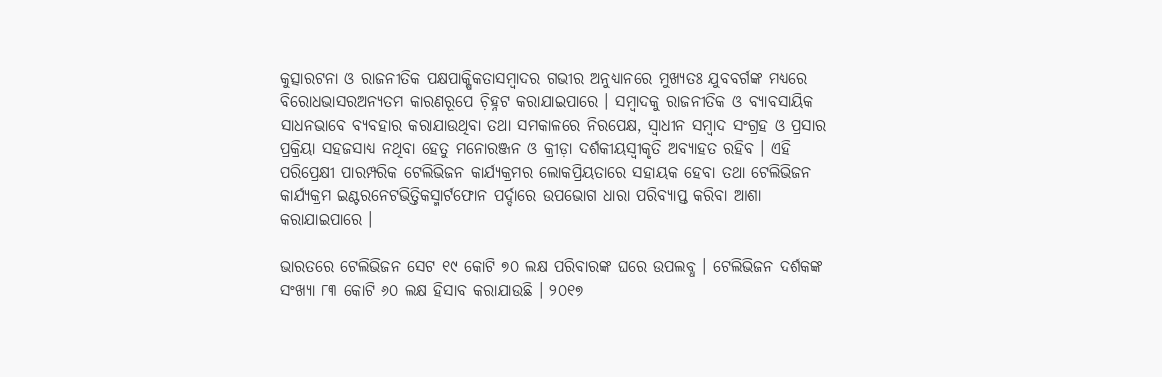କୁତ୍ସାରଟନା ଓ ରାଜନୀତିକ ପକ୍ଷପାକ୍ଷିକତାସମ୍ୱାଦର ଗଭୀର ଅନୁଧ୍ୟାନରେ ମୁଖ୍ୟତଃ ଯୁବବର୍ଗଙ୍କ ମଧ୍ୟରେ ବିରୋଧଭାସରଅନ୍ୟତମ କାରଣରୂପେ ଚ଼ିହ୍ନଟ କରାଯାଇପାରେ । ସମ୍ୱାଦକୁ ରାଜନୀତିକ ଓ ବ୍ୟାବସାୟିକ ସାଧନଭାବେ ବ୍ୟବହାର କରାଯାଉଥିବା ତଥା ସମକାଳରେ ନିରପେକ୍ଷ, ସ୍ୱାଧୀନ ସମ୍ୱାଦ ସଂଗ୍ରହ ଓ ପ୍ରସାର ପ୍ରକ୍ରିୟା ସହଜସାଧ୍ୟ ନଥିବା ହେତୁ ମନୋରଞ୍ଜନ ଓ କ୍ରୀଡ଼ା ଦର୍ଶକୀୟସ୍ୱୀକୃତି ଅବ୍ୟାହତ ରହିବ । ଏହି ପରିପ୍ରେକ୍ଷୀ ପାରମ୍ପରିକ ଟେଲିଭିଜନ କାର୍ଯ୍ୟକ୍ରମର ଲୋକପ୍ରିୟତାରେ ସହାୟକ ହେବା ତଥା ଟେଲିଭିଜନ କାର୍ଯ୍ୟକ୍ରମ ଇଣ୍ଟରନେଟଭିତ୍ତିକସ୍ମାର୍ଟଫୋନ ପର୍ଦ୍ଦାରେ ଉପଭୋଗ ଧାରା ପରିବ୍ୟାପ୍ତ କରିବା ଆଶା କରାଯାଇପାରେ ।

ଭାରତରେ ଟେଲିଭିଜନ ସେଟ ୧୯ କୋଟି ୭୦ ଲକ୍ଷ ପରିବାରଙ୍କ ଘରେ ଉପଲବ୍ଧ । ଟେଲିଭିଜନ ଦର୍ଶକଙ୍କ ସଂଖ୍ୟା ୮୩ କୋଟି ୬୦ ଲକ୍ଷ ହିସାବ କରାଯାଉଛି । ୨୦୧୭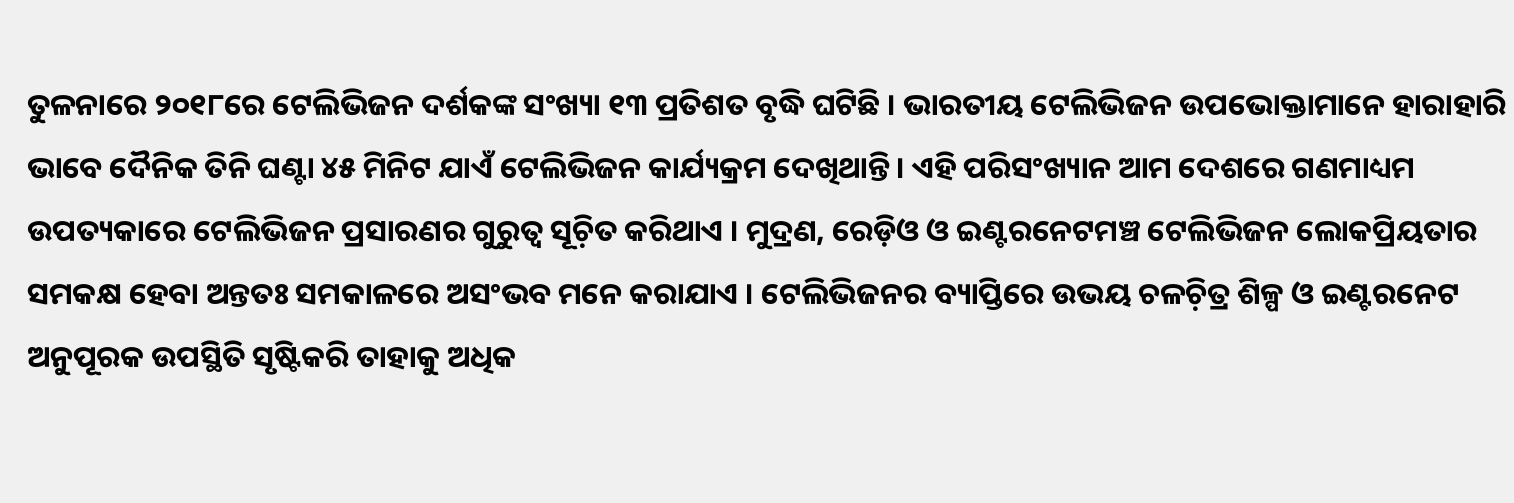ତୁଳନାରେ ୨୦୧୮ରେ ଟେଲିଭିଜନ ଦର୍ଶକଙ୍କ ସଂଖ୍ୟା ୧୩ ପ୍ରତିଶତ ବୃଦ୍ଧି ଘଟିଛି । ଭାରତୀୟ ଟେଲିଭିଜନ ଉପଭୋକ୍ତାମାନେ ହାରାହାରି ଭାବେ ଦୈନିକ ତିନି ଘଣ୍ଟା ୪୫ ମିନିଟ ଯାଏଁ ଟେଲିଭିଜନ କାର୍ଯ୍ୟକ୍ରମ ଦେଖିଥାନ୍ତି । ଏହି ପରିସଂଖ୍ୟାନ ଆମ ଦେଶରେ ଗଣମାଧ୍ୟମ ଉପତ୍ୟକାରେ ଟେଲିଭିଜନ ପ୍ରସାରଣର ଗୁରୁତ୍ୱ ସୂଚ଼ିତ କରିଥାଏ । ମୁଦ୍ରଣ, ରେଡ଼ିଓ ଓ ଇଣ୍ଟରନେଟମଞ୍ଚ ଟେଲିଭିଜନ ଲୋକପ୍ରିୟତାର ସମକକ୍ଷ ହେବା ଅନ୍ତତଃ ସମକାଳରେ ଅସଂଭବ ମନେ କରାଯାଏ । ଟେଲିଭିଜନର ବ୍ୟାପ୍ତିରେ ଉଭୟ ଚଳଚ଼ିତ୍ର ଶିଳ୍ପ ଓ ଇଣ୍ଟରନେଟ ଅନୁପୂରକ ଉପସ୍ଥିତି ସୃଷ୍ଟିକରି ତାହାକୁ ଅଧିକ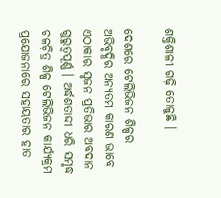ଶକ୍ତିଶାଳୀ ଗଢ଼ି ତୋଳୁଛି ।

ଦେଶରେ ଟେଲିଭିଜନ ଶିଳ୍ପର ଅଭିବୃଦ୍ଧିର ଅନ୍ୟତମ କାରଣ ଭାବେ ଏଠାକାର ସୃଜନ ପ୍ରତିଭାର ଅବଦାନ ଗୁରୁତ୍ୱପୂର୍ଣ୍ଣ । ଅର୍ଦ୍ଧଶତାଦ୍ଦୀ ଧରି ସମୃଦ୍ଧ ଚଳଚ଼ିତ୍ର ଶିଳ୍ପ ଟେଲିଭିଜନ କାର୍ଯ୍ୟକ୍ରମ ପ୍ରଯୋଜନାରେ ସହାୟତାର ହାତ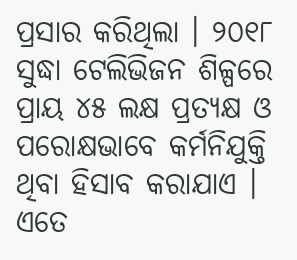ପ୍ରସାର କରିଥିଲା । ୨୦୧୮ ସୁଦ୍ଧା ଟେଲିଭିଜନ ଶିଳ୍ପରେ ପ୍ରାୟ ୪୫ ଲକ୍ଷ ପ୍ରତ୍ୟକ୍ଷ ଓ ପରୋକ୍ଷଭାବେ କର୍ମନିଯୁକ୍ତି ଥିବା ହିସାବ କରାଯାଏ । ଏତେ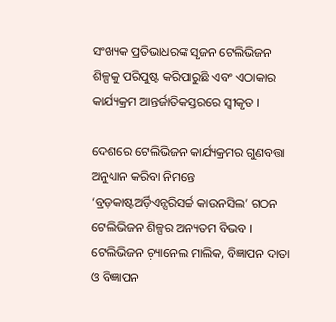ସଂଖ୍ୟକ ପ୍ରତିଭାଧରଙ୍କ ସୃଜନ ଟେଲିଭିଜନ ଶିଳ୍ପକୁ ପରିପୁଷ୍ଟ କରିପାରୁଛି ଏବଂ ଏଠାକାର କାର୍ଯ୍ୟକ୍ରମ ଆନ୍ତର୍ଜାତିକସ୍ତରରେ ସ୍ୱୀକୃତ ।

ଦେଶରେ ଟେଲିଭିଜନ କାର୍ଯ୍ୟକ୍ରମର ଗୁଣବତ୍ତା ଅନୁଧ୍ୟାନ କରିବା ନିମନ୍ତେ ‘ବ୍ରଡ଼କାଷ୍ଟଅର୍ଡ଼ିଏନ୍ସରିସର୍ଚ୍ଚ କାଉନସିଲ’ ଗଠନ ଟେଲିଭିଜନ ଶିଳ୍ପର ଅନ୍ୟତମ ବିଭବ । ଟେଲିଭିଜନ ଚ଼୍ୟାନେଲ ମାଲିକ, ବିଜ୍ଞାପନ ଦାତା ଓ ବିଜ୍ଞାପନ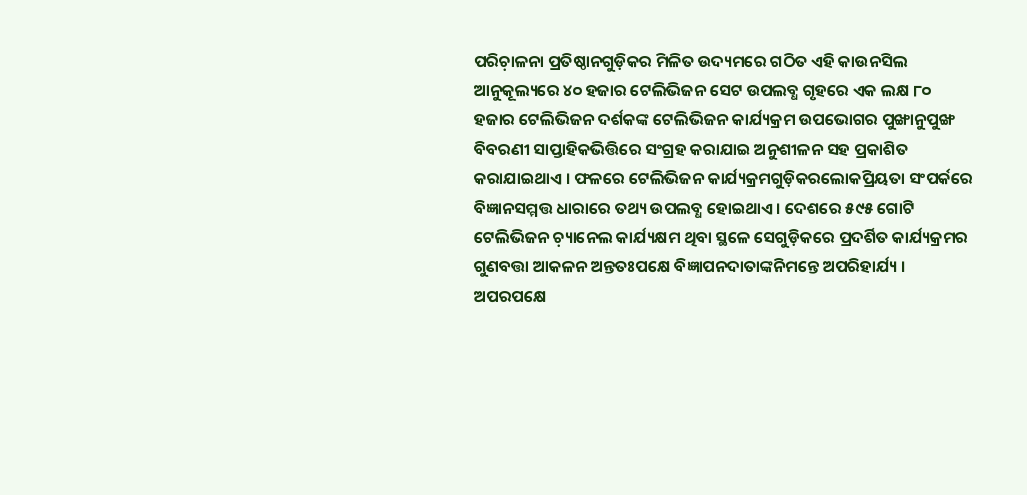ପରିଚ଼ାଳନା ପ୍ରତିଷ୍ଠାନଗୁଡ଼ିକର ମିଳିତ ଉଦ୍ୟମରେ ଗଠିତ ଏହି କାଉନସିଲ ଆନୁକୂଲ୍ୟରେ ୪୦ ହଜାର ଟେଲିଭିଜନ ସେଟ ଉପଲବ୍ଧ ଗୃହରେ ଏକ ଲକ୍ଷ ୮୦ ହଜାର ଟେଲିଭିଜନ ଦର୍ଶକଙ୍କ ଟେଲିଭିଜନ କାର୍ଯ୍ୟକ୍ରମ ଉପଭୋଗର ପୁଙ୍ଖାନୁପୁଙ୍ଖ ବିବରଣୀ ସାପ୍ତାହିକଭିତ୍ତିରେ ସଂଗ୍ରହ କରାଯାଇ ଅନୁଶୀଳନ ସହ ପ୍ରକାଶିତ କରାଯାଇଥାଏ । ଫଳରେ ଟେଲିଭିଜନ କାର୍ଯ୍ୟକ୍ରମଗୁଡ଼ିକରଲୋକପ୍ରିୟତା ସଂପର୍କରେ ବିଜ୍ଞାନସମ୍ମତ୍ତ ଧାରାରେ ତଥ୍ୟ ଉପଲବ୍ଧ ହୋଇଥାଏ । ଦେଶରେ ୫୯୫ ଗୋଟି ଟେଲିଭିଜନ ଚ଼୍ୟାନେଲ କାର୍ଯ୍ୟକ୍ଷମ ଥିବା ସ୍ଥଳେ ସେଗୁଡ଼ିକରେ ପ୍ରଦର୍ଶିତ କାର୍ଯ୍ୟକ୍ରମର ଗୁଣବତ୍ତା ଆକଳନ ଅନ୍ତତଃପକ୍ଷେ ବିଜ୍ଞାପନଦାତାଙ୍କନିମନ୍ତେ ଅପରିହାର୍ଯ୍ୟ । ଅପରପକ୍ଷେ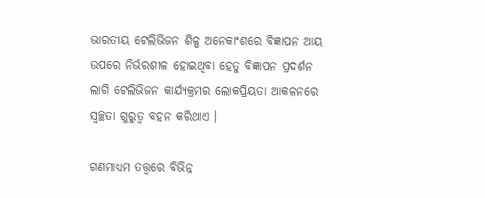ଭାରତୀୟ ଟେଲିଭିଜନ ଶିଳ୍ପ ଅନେକାଂଶରେ ବିଜ୍ଞାପନ ଆୟ ଉପରେ ନିର୍ଭରଶୀଳ ହୋଇଥିବା ହେତୁ ବିଜ୍ଞାପନ ପ୍ରଦର୍ଶନ ଲାଗି ଟେଲିଭିଜନ କାର୍ଯ୍ୟକ୍ରମର ଲୋକପ୍ରିୟତା ଆକଳନରେ ସ୍ୱଚ୍ଛତା ଗୁରୁତ୍ୱ ବହନ କରିଥାଏ ।

ଗଣମାଧ୍ୟମ ତତ୍ତ୍ୱରେ ବିଭିନ୍ନ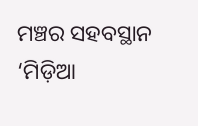ମଞ୍ଚର ସହବସ୍ଥାନ ‘ମିଡ଼ିଆ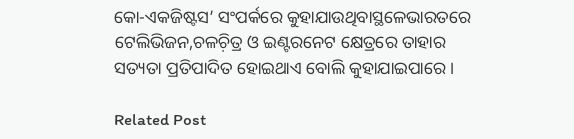କୋ-ଏକଜିଷ୍ଟସ’ ସଂପର୍କରେ କୁହାଯାଉଥିବାସ୍ଥଳେଭାରତରେ ଟେଲିଭିଜନ,ଚଳଚ଼ିତ୍ର ଓ ଇଣ୍ଟରନେଟ କ୍ଷେତ୍ରରେ ତାହାର ସତ୍ୟତା ପ୍ରତିପାଦିତ ହୋଇଥାଏ ବୋଲି କୁହାଯାଇପାରେ ।

Related Post